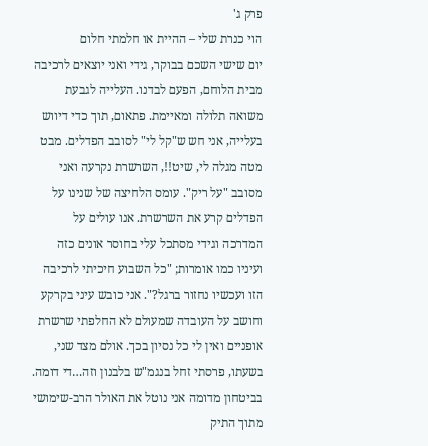פרק ג'
הוי כנרת שלי – ההיית או חלמתי חלום
יום שישי השכם בבוקר, גידי ואני יוצאים לרכיבה מבית הלוחם, הפעם לבדנו. העלייה לגבעת משואה תלולה ומאיימת. פתאום, תוך כדי דיווש בעלייה, אני חש ש"קל לי" לסובב הפדלים. מבט מטה מגלה לי, שיט!!, השרשרת נקרעה ואני מסובב "על ריק". עומס הלחיצה של שנינו על הפדלים קרע את השרשרת. אנו עולים על המדרכה וגידי מסתכל עלי בחוסר אונים כזה ועיניו כמו אומרות; "כל השבוע חיכיתי לרכיבה הזו ועכשיו נחזור ברגל?". אני כובש עיני בקרקע וחושב על העובדה שמעולם לא החלפתי שרשרת אופניים ואין לי כל נסיון בכך. אולם מצד שני, בשעתו, פרסתי זחל בנגמ"ש בלבנון וזה…די דומה.
בביטחון מדומה אני נוטל את האולר הרב-שימושי מתוך התיק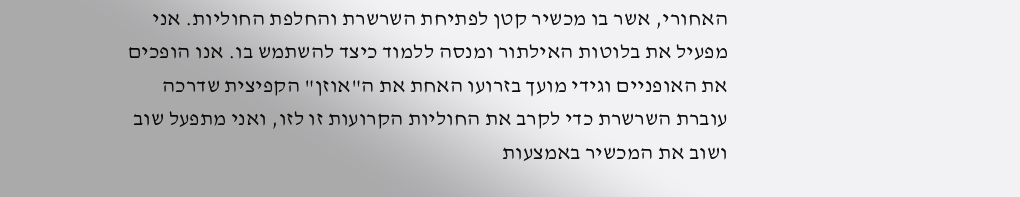האחורי, אשר בו מכשיר קטן לפתיחת השרשרת והחלפת החוליות. אני מפעיל את בלוטות האילתור ומנסה ללמוד כיצד להשתמש בו. אנו הופכים את האופניים וגידי מועך בזרועו האחת את ה"אוזן" הקפיצית שדרכה עוברת השרשרת כדי לקרב את החוליות הקרועות זו לזו, ואני מתפעל שוב ושוב את המכשיר באמצעות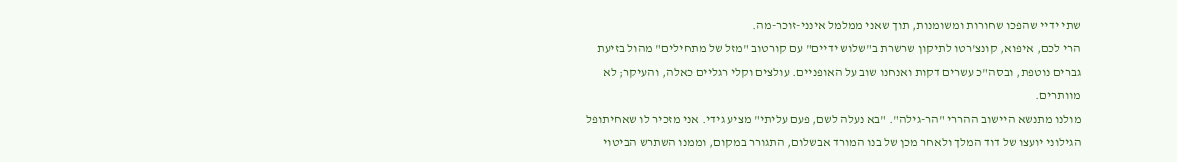שתי ידיי שהפכו שחורות ומשומנות, תוך שאני ממלמל אינני-זוכר-מה.
הרי לכם, איפוא, קונצ'רטו לתיקון שרשרת ב"שלוש ידיים" עם קורטוב "מזל של מתחילים" מהול בזיעת גברים נוטפת, ובסה"כ עשרים דקות ואנחנו שוב על האופניים. עולצים וקלי רגליים כאלה, והעיקר; לא מוותרים.
מולנו מתנשא היישוב ההררי "הר-גילה". "בא נעלה לשם, פעם עליתי" מציע גידי. אני מזכיר לו שאחיתופל הגילוני יועצו של דוד המלך ולאחר מכן של בנו המורד אבשלום, התגורר במקום, וממנו השתרש הביטוי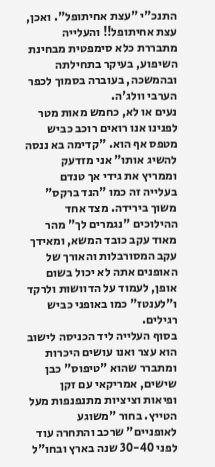התנכ"י "עצת אחיתופל". ואכן, עצת אחיתופל!! והעלייה מתבררת כלא סימפטית מבחינת השיפוע, בעיקר בתחילתה ובהמשכה, בעוברה בסמוך לכפר הערבי וולג'ה.
נעים או לא, כחמש מאות מטר לפנינו אנו רואים רוכב כביש מטפס אף הוא. "קדימה בא ננסה להשיג אותו" אני מזדעק וממריץ את גידי אך טנדם בעלייה זה כמו "הנד ברקס" משוך בירידה. מצד אחד ההילוכים "נגמרים לך" מהר מאוד עקב כובד המשא, ומאידך עקב המסורבלות והאורך של האופנים אתה לא יכול בשום אופן, לעמוד על הדוושות ולרקד ו"לענטז" כמו באופני כביש רגילים.
בסוף העלייה ליד הכניסה לישוב הוא עצר ואנו עושים היכרות ומתברר שהוא "טיפוס" כבן שישים, אמריקאי עם זקן ופיאות וציציות מתנפנפות מעל הטייץ. בחור "משוגע לאופניים" שרכב והתחרה עוד לפני 30-40 שנה בארץ ובחו"ל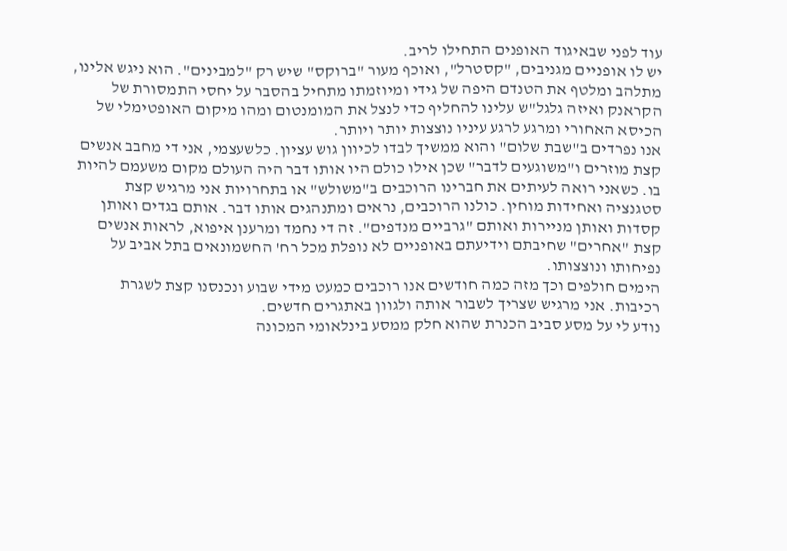עוד לפני שבאיגוד האופנים התחילו לריב.
יש לו אופניים מגניבים, "קסטרל", ואוכף מעור "ברוקס" שיש רק "למבינים". הוא ניגש אלינו, מתלהב ומלטף את הטנדם היפה של גידי ומיוזמתו מתחיל בהסבר על יחסי התמסורת של הקראנק ואיזה גלגל"ש עלינו להחליף כדי לנצל את המומנטום ומהו מיקום האופטימלי של הכיסא האחורי ומרגע לרגע עיניו נוצצות יותר ויותר.
אנו נפרדים ב"שבת שלום" והוא ממשיך לבדו לכיוון גוש עציון. כלשעצמי, אני די מחבב אנשים קצת מוזרים ו"משוגעים לדבר" שכן אילו כולם היו אותו דבר היה העולם מקום משעמם להיות בו. כשאני רואה לעיתים את חברינו הרוכבים ב"משולש" או בתחרויות אני מרגיש קצת סטגנציה ואחידות מוחין. כולנו הרוכבים, נראים ומתנהגים אותו דבר. אותם בגדים ואותן קסדות ואותן מניירות ואותם "גרביים מנדפים". זה די נחמד ומרענן איפוא, לראות אנשים קצת "אחרים" שחיבתם וידיעתם באופניים לא נופלת מכל רח' החשמונאים בתל אביב על נפיחותו ונוצצותו.
הימים חולפים וכך מזה כמה חודשים אנו רוכבים כמעט מידי שבוע ונכנסנו קצת לשגרת רכיבות. אני מרגיש שצריך לשבור אותה ולגוון באתגרים חדשים.
נודע לי על מסע סביב הכנרת שהוא חלק ממסע בינלאומי המכונה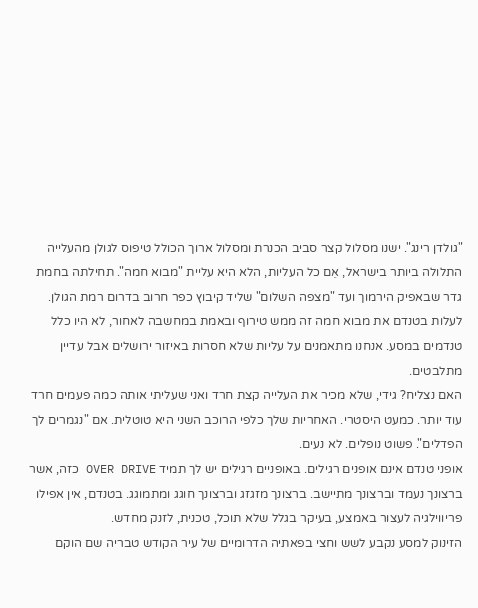"גולדן רינג". ישנו מסלול קצר סביב הכנרת ומסלול ארוך הכולל טיפוס לגולן מהעלייה התלולה ביותר בישראל, אֵם כל העליות, הלא היא עליית "מבוא חמה". תחילתה בחמת גדר שבאפיק הירמוך ועד "מצפה השלום" שליד קיבוץ כפר חרוב בדרום רמת הגולן.
לעלות בטנדם את מבוא חמה זה ממש טירוף ובאמת במחשבה לאחור, לא היו כלל טנדמים במסע. אנחנו מתאמנים על עליות שלא חסרות באיזור ירושלים אבל עדיין מתלבטים.
האם נצליח? גידי, שלא מכיר את העלייה קצת חרד ואני שעליתי אותה כמה פעמים חרד עוד יותר. כמעט היסטרי. האחריות שלך כלפי הרוכב השני היא טוטלית. אם "נגמרים לך הפדלים". פשוט נופלים. לא נעים.
אופני טנדם אינם אופנים רגילים. באופניים רגילים יש לך תמיד OVER DRIVE כזה, אשר ברצונך נעמד וברצונך מתיישב. ברצונך מזגזג וברצונך חוגג ומתמוגג. בטנדם, אין אפילו פריווילגיה לעצור באמצע, בעיקר בגלל שלא תוכל, טכנית, לזנק מחדש.
הזינוק למסע נקבע לשש וחצי בפאתיה הדרומיים של עיר הקודש טבריה שם הוקם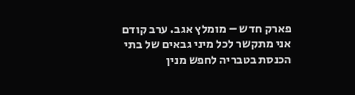פארק חדש – מומלץ אגב. ערב קודם אני מתקשר לכל מיני גבאים של בתי הכנסת בטבריה לחפש מנין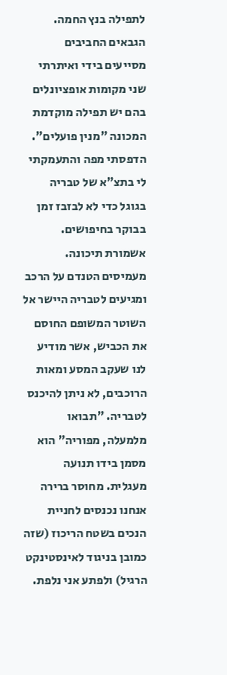לתפילה בנץ החמה. הגבאים החביבים מסייעים בידי ואיתרתי שני מקומות אופציונלים בהם יש תפילה מוקדמת המכונה "מנין פועלים". הדפסתי מפה והתעמקתי לי בתצ"א של טבריה בגוגל כדי לא לבזבז זמן בבוקר בחיפושים.
אשמורת תיכונה. מעמיסים הטנדם על הרכב ומגיעים לטבריה היישר אל השוטר המשופם החוסם את הכביש, אשר מודיע לנו שעקב המסע ומאות הרוכבים, לא ניתן להיכנס לטבריה. "תבואו מלמעלה, מפוריה" הוא מסמן בידו תנועה מעגלית. מחוסר ברירה אנחנו נכנסים לחניית הנכים בשטח הריכוז (שזה כמובן בניגוד לאינסטינקט הרגיל) ולפתע אני נלפת.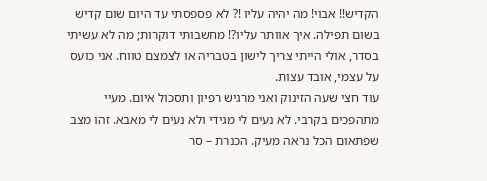הקדיש!! אבוי! מה יהיה עליו !? לא פספסתי עד היום שום קדיש בשום תפילה. איך אוותר עליו?! מחשבותי דוקרות; מה לא עשיתי בסדר, אולי הייתי צריך לישון בטבריה או לצמצם טווח. אני כועס על עצמי, אובד עצות.
עוד חצי שעה הזינוק ואני מרגיש רפיון ותסכול איום. מעיי מתהפכים בקרבי. לא נעים לי מגידי ולא נעים לי מאבא. זהו מצב שפתאום הכל נראה מעיק. הכנרת – סר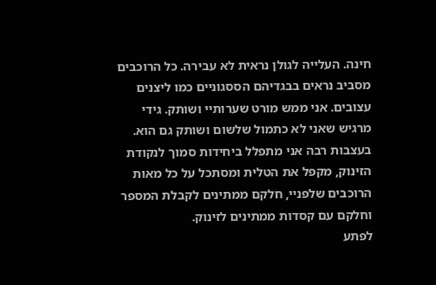חינה. העלייה לגולן נראית לא עבירה. כל הרוכבים מסביב נראים בבגדיהם הססגוניים כמו ליצנים עצובים. אני ממש מורט שערותיי ושותק. גידי מרגיש שאני לא כתמול שלשום ושותק גם הוא.
בעצבות רבה אני מתפלל ביחידות סמוך לנקודת הזינוק, מקפל את הטלית ומסתכל על כל מאות הרוכבים שלפניי, חלקם ממתינים לקבלת המספר וחלקם עם קסדות ממתינים לזינוק.
לפתע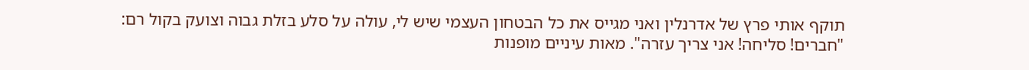תוקף אותי פרץ של אדרנלין ואני מגייס את כל הבטחון העצמי שיש לי, עולה על סלע בזלת גבוה וצועק בקול רם:
"חברים! סליחה! אני צריך עזרה". מאות עיניים מופנות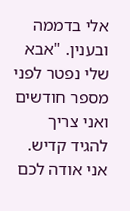אלי בדממה ובענין. "אבא שלי נפטר לפני מספר חודשים ואני צריך להגיד קדיש. אני אודה לכם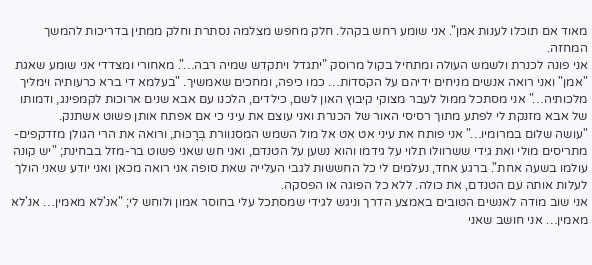מאוד אם תוכלו לענות אמן". אני שומע רחש בקהל. חלק מחפש מצלמה נסתרת וחלק ממתין בדריכות להמשך המחזה.
אני פונה לכנרת ולשמש העולה ומתחיל בקול מרוסק "יתגדל ויתקדש שמיה רבה…". מאחורי ומצדדי אני שומע שאגת "אמן" ואני רואה אנשים מניחים ידיהם על הקסדות… כמו כיפה, ומחכים שאמשיך. "בעלמא די ברא כרעותיה וימליך מלכותיה…" אני מסתכל ממול לעבר מצוקי קיבוץ האון לשם, כילדים, הלכנו עם אבא שנים ארוכות לקמפינג, ודמותו של אבא מזנקת לי לפתע מתוך רסיסי האור של הכנרת ואני עוצם את עיני כי אם אפתח אותן פשוט אשתנק.
"עושה שלום במרומיו…" אני פותח את עיני אט אט אל מול השמש המסנוורת בְּרָכּוּת, ורואה את הרי הגולן מזדקפים-מתריסים מולי ואת גידי ששרוולו תלוי על גידמו והוא נשען על הטנדם, ואני חש שאני פשוט בר-מזל בבחינת; "יש קונה עולמו בשעה אחת". ברגע אחד, נעלמים לי כל החששות לגבי העלייה שאת סופה אני רואה מכאן ואני יודע שאני הולך לעלות אותה עם הטנדם, את כולה. ללא כל הפוגה או הפסקה.
אני שוב מודה לאנשים הטובים באמצע הדרך וניגש לגידי שמסתכל עלי בחוסר אמון ולוחש לי; "אנ'לא מאמין… אנ'לא מאמין… אני חושב שאני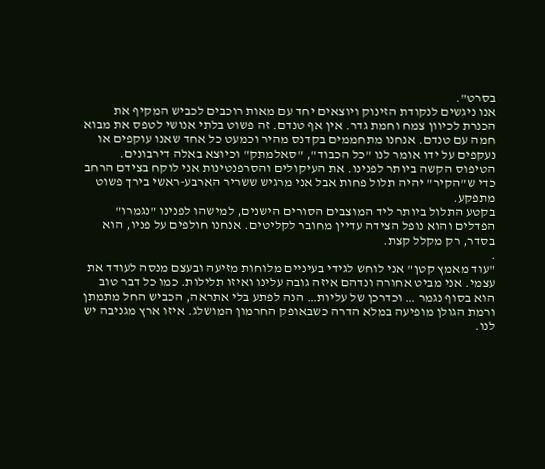בסרט".
אנו ניגשים לנקודת הזינוק ויוצאים יחד עם מאות רוכבים לכביש המקיף את הכנרת לכיוון צמח וחמת גדר. אין אף טנדם. זה פשוט בלתי אנושי לטפס את מבוא חמה עם טנדם. אנחנו מתחממים בקדנס מהיר וכמעט כל אחד שאנו עוקפים או נעקפים על ידו אומר לנו "כל הכבוד", "סאלמתק" וכיוצא באלה דירבונים.
הטיפוס הקשה ביותר לפנינו. את העיקולים והסרפנטינות אני לוקח בצידם הרחב כדי ש"הקיר" יהיה תלול פחות אבל אני מרגיש ששריר הארבע-ראשי בירך פשוט מתפקע.
בקטע התלול ביותר ליד המוצבים הסורים הישנים, למישהו לפנינו "נגמרו" הפדלים והוא נופל הצידה עדיין מחובר לקליטים. אנחנו חולפים על פניו, הוא בסדר, רק מקלל קצת.
.
"עוד מאמץ קטן" אני לוחש לגידי בעיניים מלוחות מזיעה ובעצם מנסה לעודד את עצמי. אני מביט אחורה ונדהם איזה גובה עלינו ואיזו תלילות. כמו כל דבר טוב הוא בסוף נגמר … וכדרכן של עליות… הנה לפתע בלי אתראה, הכביש החל מתמתן ורמת הגולן מופיעה במלא הדרה כשבאופק החרמון המושלג. איזו ארץ מגניבה יש לנו.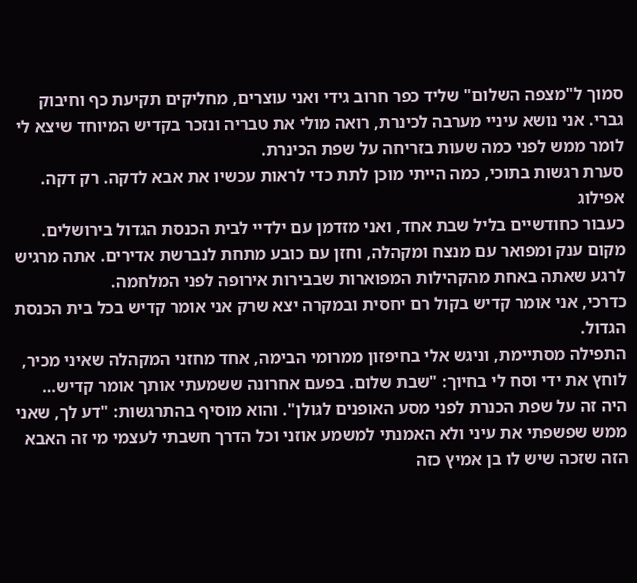סמוך ל"מצפה השלום" שליד כפר חרוב גידי ואני עוצרים, מחליקים תקיעת כף וחיבוק גברי. אני נושא עיניי מערבה לכינרת, רואה מולי את טבריה ונזכר בקדיש המיוחד שיצא לי לומר ממש לפני כמה שעות בזריחה על שפת הכינרת.
סערת רגשות בתוכי, כמה הייתי מוכן לתת כדי לראות עכשיו את אבא לדקה. רק דקה.
אפילוג
כעבור כחודשיים בליל שבת אחד, ואני מזדמן עם ילדיי לבית הכנסת הגדול בירושלים. מקום ענק ומפואר עם מנצח ומקהלה, וחזן עם כובע מתחת לנברשת אדירים. אתה מרגיש לרגע שאתה באחת מהקהילות המפוארות שבבירות אירופה לפני המלחמה.
כדרכי, אני אומר קדיש בקול רם יחסית ובמקרה יצא שרק אני אומר קדיש בכל בית הכנסת הגדול.
התפילה מסתיימת, וניגש אלי בחיפזון ממרומי הבימה, אחד מחזני המקהלה שאיני מכיר, לוחץ את ידי וסח לי בחיוך: "שבת שלום. בפעם אחרונה ששמעתי אותך אומר קדיש… היה זה על שפת הכנרת לפני מסע האופנים לגולן". והוא מוסיף בהתרגשות: "דע לך, שאני ממש שפשפתי את עיני ולא האמנתי למשמע אוזני וכל הדרך חשבתי לעצמי מי זה האבא הזה שזכה שיש לו בן אמיץ כזה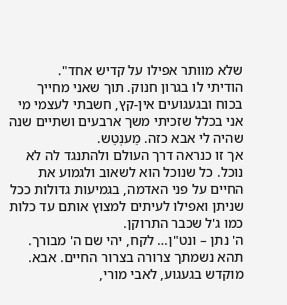שלא מוותר אפילו על קדיש אחד".
הודיתי לו בגרון חנוק. תוך שאני מחייך בכוח ובגעגועים אין-קץ, חשבתי לעצמי מי אני בכלל שזכיתי משך ארבעים ושתיים שנה שהיה לי אבא כזה. מֵענְטֵש.
אך זו כנראה דרך העולם ולהתנגד לה לא נוכל. כל שנוכל הוא לשאוב ולגמוע את החיים על פני האדמה, בגמיעות גדולות ככל שניתן ואפילו לעיתים למצוץ אותם עד כלות כמו ג'ל שכבר התרוקן.
ה' נתן – ונט"ן… לקח, יהי שם ה' מבורך.
תהא נשמתך צרורה בצרור החיים. אבא.
מוקדש בגעגוע, לאבי מורי,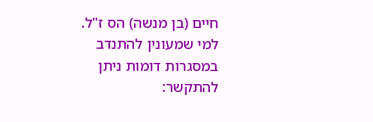חיים (בן מנשה) הס ז"ל.
למי שמעונין להתנדב במסגרות דומות ניתן להתקשר: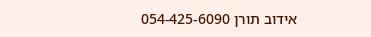אידוב תורן 054-425-6090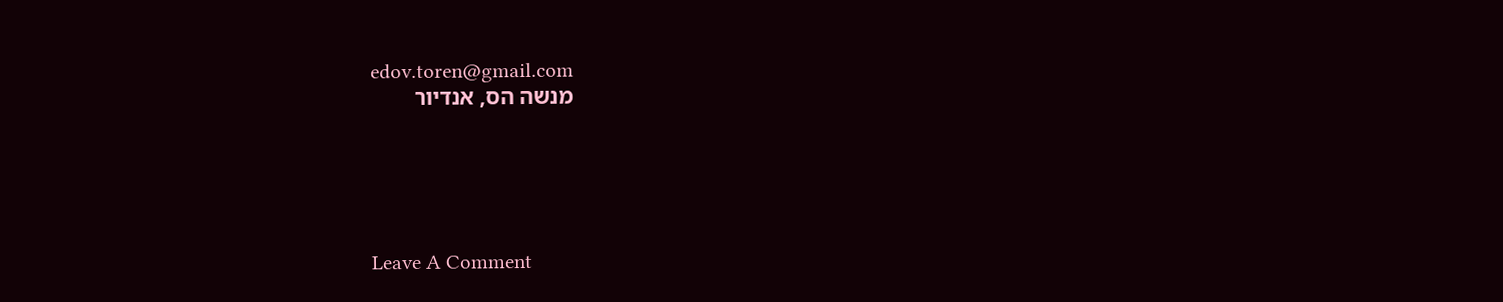edov.toren@gmail.com
מנשה הס, אנדיור





Leave A Comment